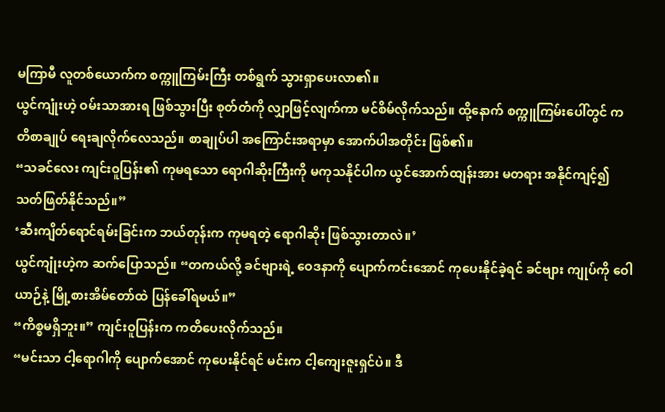မကြာမီ လူတစ်ယောက်က စက္ကူကြမ်းကြီး တစ်ရွက် သွားရှာပေးလာ၏။
ယွင်ကျုံးဟဲ့ ဝမ်းသာအားရ ဖြစ်သွားပြီး စုတ်တံကို လျှာဖြင့်လျက်ကာ မင်စိမ်လိုက်သည်။ ထို့နောက် စက္ကူကြမ်းပေါ်တွင် ကတိစာချုပ် ရေးချလိုက်လေသည်။ စာချုပ်ပါ အကြောင်းအရာမှာ အောက်ပါအတိုင်း ဖြစ်၏။
“သခင်လေး ကျင်းဝူပြန်း၏ ကုမရသော ရောဂါဆိုးကြီးကို မကုသနိုင်ပါက ယွင်အောက်ထျန်းအား မတရား အနိုင်ကျင့်၍ သတ်ဖြတ်နိုင်သည်။”
‘ဆီးကျိတ်ရောင်ရမ်းခြင်းက ဘယ်တုန်းက ကုမရတဲ့ ရောဂါဆိုး ဖြစ်သွားတာလဲ။’
ယွင်ကျုံးဟဲ့က ဆက်ပြောသည်။ “တကယ်လို့ ခင်ဗျားရဲ့ ဝေဒနာကို ပျောက်ကင်းအောင် ကုပေးနိုင်ခဲ့ရင် ခင်ဗျား ကျုပ်ကို ဝေါယာဉ်နဲ့ မြို့စားအိမ်တော်ထဲ ပြန်ခေါ်ရမယ်။”
“ကိစ္စမရှိဘူး။” ကျင်းဝူပြန်းက ကတိပေးလိုက်သည်။
“မင်းသာ ငါ့ရောဂါကို ပျောက်အောင် ကုပေးနိုင်ရင် မင်းက ငါ့ကျေးဇူးရှင်ပဲ။ ဒီ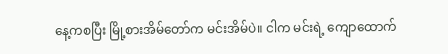နေ့ကစပြီး မြို့စားအိမ်တော်က မင်းအိမ်ပဲ။ ငါက မင်းရဲ့ ကျောထောက်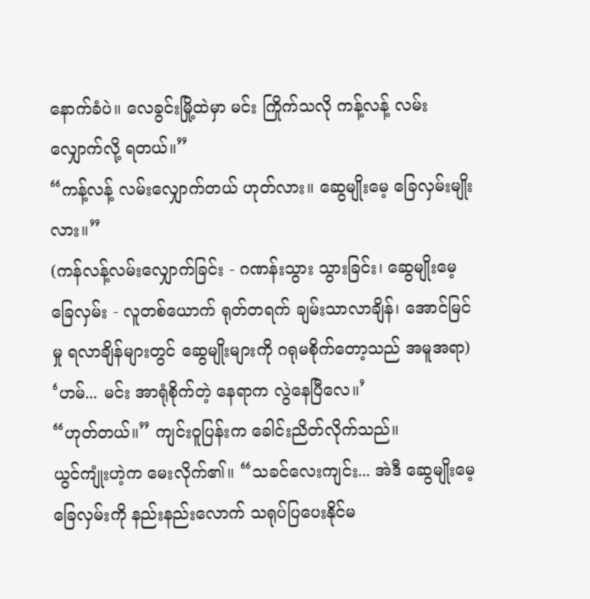နောက်ခံပဲ။ လေခွင်းမြို့ထဲမှာ မင်း ကြိုက်သလို ကန့်လန့် လမ်းလျှောက်လို့ ရတယ်။”
“ကန့်လန့် လမ်းလျှောက်တယ် ဟုတ်လား။ ဆွေမျိုးမေ့ ခြေလှမ်းမျိုးလား။”
(ကန်လန့်လမ်းလျှောက်ခြင်း - ဂဏန်းသွား သွားခြင်း၊ ဆွေမျိုးမေ့ခြေလှမ်း - လူတစ်ယောက် ရုတ်တရက် ချမ်းသာလာချိန်၊ အောင်မြင်မှု ရလာချိန်များတွင် ဆွေမျိုးများကို ဂရုမစိုက်တော့သည် အမူအရာ)
‘ဟမ်... မင်း အာရုံစိုက်တဲ့ နေရာက လွဲနေပြီလေ။’
“ဟုတ်တယ်။” ကျင်းဝူပြန်းက ခေါင်းညိတ်လိုက်သည်။
ယွင်ကျုံးဟဲ့က မေးလိုက်၏။ “သခင်လေးကျင်း... အဲဒီ ဆွေမျိုးမေ့ ခြေလှမ်းကို နည်းနည်းလောက် သရုပ်ပြပေးနိုင်မ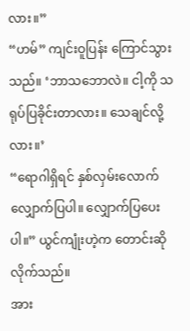လား။”
“ဟမ်” ကျင်းဝူပြန်း ကြောင်သွားသည်။ ‘ဘာသဘောလဲ။ ငါ့ကို သရုပ်ပြခိုင်းတာလား။ သေချင်လို့လား။’
“ရောဂါရှိရင် နှစ်လှမ်းလောက် လျှောက်ပြပါ။ လျှောက်ပြပေးပါ။” ယွင်ကျုံးဟဲ့က တောင်းဆိုလိုက်သည်။
အား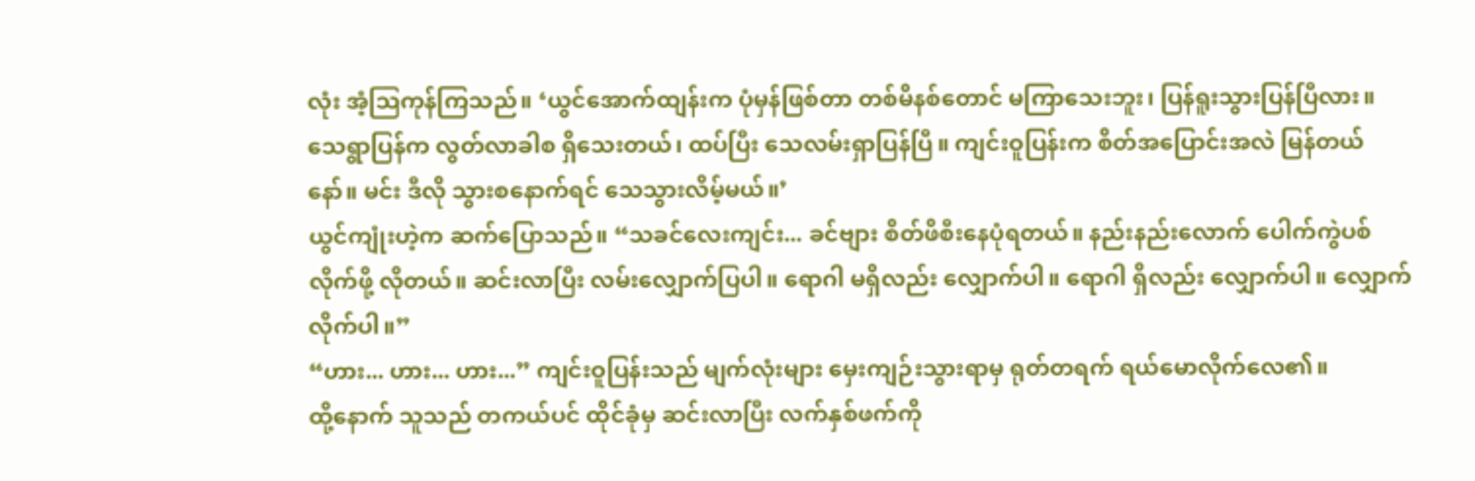လုံး အံ့ဩကုန်ကြသည်။ ‘ယွင်အောက်ထျန်းက ပုံမှန်ဖြစ်တာ တစ်မိနစ်တောင် မကြာသေးဘူး၊ ပြန်ရူးသွားပြန်ပြီလား။ သေရွာပြန်က လွတ်လာခါစ ရှိသေးတယ်၊ ထပ်ပြီး သေလမ်းရှာပြန်ပြီ။ ကျင်းဝူပြန်းက စိတ်အပြောင်းအလဲ မြန်တယ်နော်။ မင်း ဒီလို သွားစနောက်ရင် သေသွားလိမ့်မယ်။’
ယွင်ကျုံးဟဲ့က ဆက်ပြောသည်။ “သခင်လေးကျင်း... ခင်ဗျား စိတ်ဖိစီးနေပုံရတယ်။ နည်းနည်းလောက် ပေါက်ကွဲပစ်လိုက်ဖို့ လိုတယ်။ ဆင်းလာပြီး လမ်းလျှောက်ပြပါ။ ရောဂါ မရှိလည်း လျှောက်ပါ။ ရောဂါ ရှိလည်း လျှောက်ပါ။ လျှောက်လိုက်ပါ။”
“ဟား... ဟား... ဟား...” ကျင်းဝူပြန်းသည် မျက်လုံးများ မှေးကျဉ်းသွားရာမှ ရုတ်တရက် ရယ်မောလိုက်လေ၏။
ထို့နောက် သူသည် တကယ်ပင် ထိုင်ခုံမှ ဆင်းလာပြီး လက်နှစ်ဖက်ကို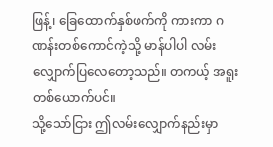ဖြန့်၊ ခြေထောက်နှစ်ဖက်ကို ကားကာ ဂဏန်းတစ်ကောင်ကဲ့သို့ မာန်ပါပါ လမ်းလျှောက်ပြလေတော့သည်။ တကယ့် အရူးတစ်ယောက်ပင်။
သို့သော်ငြား ဤလမ်းလျှောက်နည်းမှာ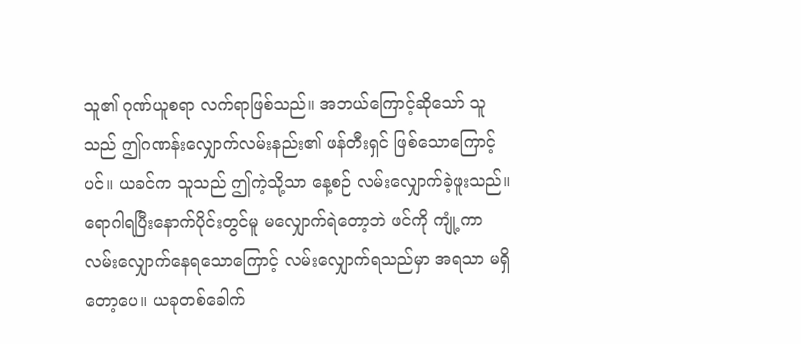သူ၏ ဂုဏ်ယူစရာ လက်ရာဖြစ်သည်။ အဘယ်ကြောင့်ဆိုသော် သူသည် ဤဂဏန်းလျှောက်လမ်းနည်း၏ ဖန်တီးရှင် ဖြစ်သောကြောင့်ပင်။ ယခင်က သူသည် ဤကဲ့သို့သာ နေ့စဉ် လမ်းလျှောက်ခဲ့ဖူးသည်။
ရောဂါရပြီးနောက်ပိုင်းတွင်မူ မလျှောက်ရဲတော့ဘဲ ဖင်ကို ကျုံ့ကာ လမ်းလျှောက်နေရသောကြောင့် လမ်းလျှောက်ရသည်မှာ အရသာ မရှိတော့ပေ။ ယခုတစ်ခေါက်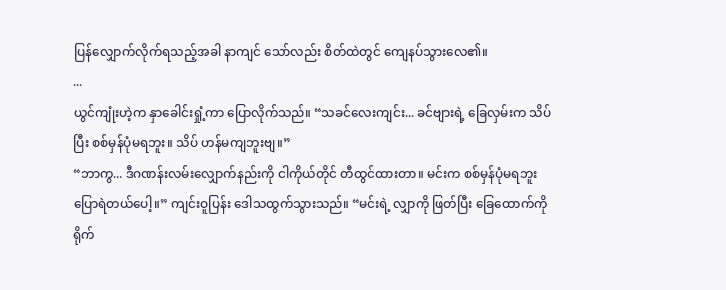ပြန်လျှောက်လိုက်ရသည့်အခါ နာကျင် သော်လည်း စိတ်ထဲတွင် ကျေနပ်သွားလေ၏။
...
ယွင်ကျုံးဟဲ့က နှာခေါင်းရှုံ့ကာ ပြောလိုက်သည်။ “သခင်လေးကျင်း... ခင်ဗျားရဲ့ ခြေလှမ်းက သိပ်ပြီး စစ်မှန်ပုံမရဘူး။ သိပ် ဟန်မကျဘူးဗျ။”
“ဘာကွ... ဒီဂဏန်းလမ်းလျှောက်နည်းကို ငါကိုယ်တိုင် တီထွင်ထားတာ။ မင်းက စစ်မှန်ပုံမရဘူး ပြောရဲတယ်ပေါ့။” ကျင်းဝူပြန်း ဒေါသထွက်သွားသည်။ “မင်းရဲ့ လျှာကို ဖြတ်ပြီး ခြေထောက်ကို ရိုက်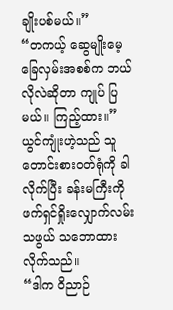ချိုးပစ်မယ်။”
“တကယ့် ဆွေမျိုးမေ့ ခြေလှမ်းအစစ်က ဘယ်လိုလဲဆိုတာ ကျုပ် ပြမယ်။ ကြည့်ထား။”
ယွင်ကျုံးဟဲ့သည် သူတောင်းစားဝတ်ရုံကို ခါလိုက်ပြီး ခန်းမကြီးကို ဖက်ရှင်ရှိုးလျှောက်လမ်းသဖွယ် သဘောထားလိုက်သည်။
“ဒါက ဝိညာဉ်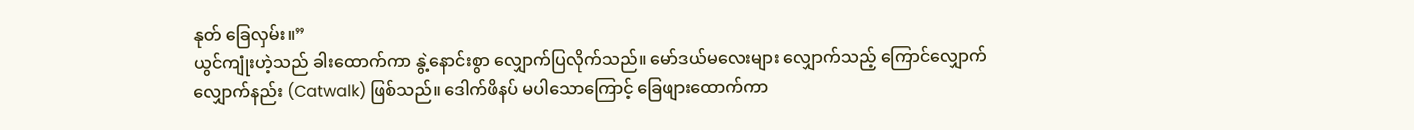နုတ် ခြေလှမ်း။”
ယွင်ကျုံးဟဲ့သည် ခါးထောက်ကာ နွဲ့နောင်းစွာ လျှောက်ပြလိုက်သည်။ မော်ဒယ်မလေးများ လျှောက်သည့် ကြောင်လျှောက် လျှောက်နည်း (Catwalk) ဖြစ်သည်။ ဒေါက်ဖိနပ် မပါသောကြောင့် ခြေဖျားထောက်ကာ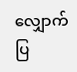လျှောက်ပြ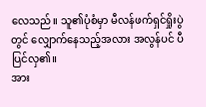လေသည်။ သူ၏ပုံစံမှာ မီလန်ဖက်ရှင်ရှိုးပွဲတွင် လျှောက်နေသည့်အလား အလွန်ပင် ပီပြင်လှ၏။
အား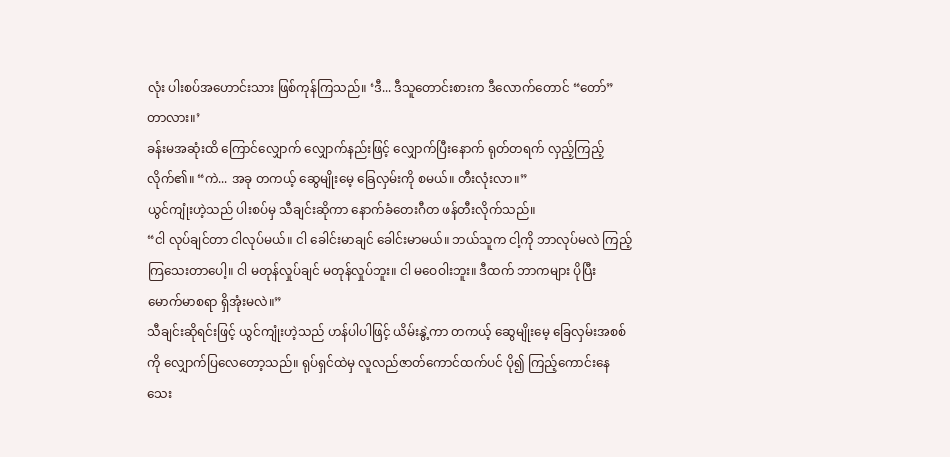လုံး ပါးစပ်အဟောင်းသား ဖြစ်ကုန်ကြသည်။ ‘ဒီ... ဒီသူတောင်းစားက ဒီလောက်တောင် “တော်” တာလား။’
ခန်းမအဆုံးထိ ကြောင်လျှောက် လျှောက်နည်းဖြင့် လျှောက်ပြီးနောက် ရုတ်တရက် လှည့်ကြည့်လိုက်၏။ “ကဲ... အခု တကယ့် ဆွေမျိုးမေ့ ခြေလှမ်းကို စမယ်။ တီးလုံးလာ။”
ယွင်ကျုံးဟဲ့သည် ပါးစပ်မှ သီချင်းဆိုကာ နောက်ခံတေးဂီတ ဖန်တီးလိုက်သည်။
“ငါ လုပ်ချင်တာ ငါလုပ်မယ်။ ငါ ခေါင်းမာချင် ခေါင်းမာမယ်။ ဘယ်သူက ငါ့ကို ဘာလုပ်မလဲ ကြည့်ကြသေးတာပေါ့။ ငါ မတုန်လှုပ်ချင် မတုန်လှုပ်ဘူး။ ငါ မဝေဝါးဘူး။ ဒီထက် ဘာကများ ပိုပြီး မောက်မာစရာ ရှိအုံးမလဲ။”
သီချင်းဆိုရင်းဖြင့် ယွင်ကျုံးဟဲ့သည် ဟန်ပါပါဖြင့် ယိမ်းနွဲ့ကာ တကယ့် ဆွေမျိုးမေ့ ခြေလှမ်းအစစ်ကို လျှောက်ပြလေတော့သည်။ ရုပ်ရှင်ထဲမှ လူလည်ဇာတ်ကောင်ထက်ပင် ပို၍ ကြည့်ကောင်းနေသေး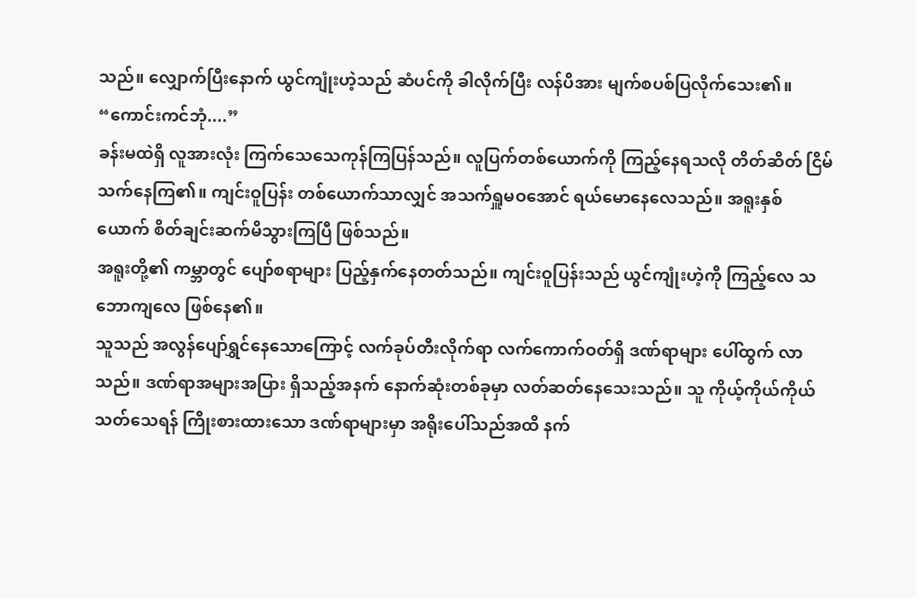သည်။ လျှောက်ပြီးနောက် ယွင်ကျုံးဟဲ့သည် ဆံပင်ကို ခါလိုက်ပြီး လန်ပိအား မျက်စပစ်ပြလိုက်သေး၏။
“ကောင်းကင်ဘုံ....”
ခန်းမထဲရှိ လူအားလုံး ကြက်သေသေကုန်ကြပြန်သည်။ လူပြက်တစ်ယောက်ကို ကြည့်နေရသလို တိတ်ဆိတ် ငြိမ်သက်နေကြ၏။ ကျင်းဝူပြန်း တစ်ယောက်သာလျှင် အသက်ရှူမဝအောင် ရယ်မောနေလေသည်။ အရူးနှစ်ယောက် စိတ်ချင်းဆက်မိသွားကြပြီ ဖြစ်သည်။
အရူးတို့၏ ကမ္ဘာတွင် ပျော်စရာများ ပြည့်နှက်နေတတ်သည်။ ကျင်းဝူပြန်းသည် ယွင်ကျုံးဟဲ့ကို ကြည့်လေ သဘောကျလေ ဖြစ်နေ၏။
သူသည် အလွန်ပျော်ရွှင်နေသောကြောင့် လက်ခုပ်တီးလိုက်ရာ လက်ကောက်ဝတ်ရှိ ဒဏ်ရာများ ပေါ်ထွက် လာသည်။ ဒဏ်ရာအများအပြား ရှိသည့်အနက် နောက်ဆုံးတစ်ခုမှာ လတ်ဆတ်နေသေးသည်။ သူ ကိုယ့်ကိုယ်ကိုယ် သတ်သေရန် ကြိုးစားထားသော ဒဏ်ရာများမှာ အရိုးပေါ်သည်အထိ နက်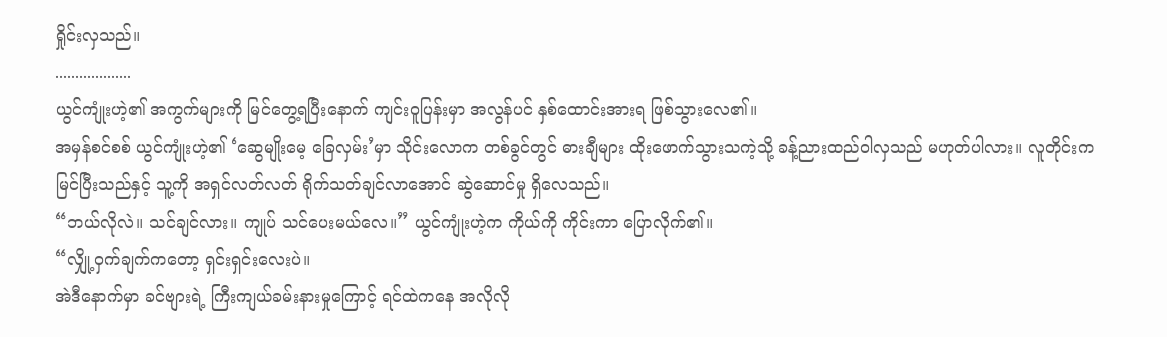ရှိုင်းလှသည်။
...................
ယွင်ကျုံးဟဲ့၏ အကွက်များကို မြင်တွေ့ရပြီးနောက် ကျင်းဝူပြန်းမှာ အလွန်ပင် နှစ်ထောင်းအားရ ဖြစ်သွားလေ၏။
အမှန်စင်စစ် ယွင်ကျုံးဟဲ့၏ ‘ဆွေမျိုးမေ့ ခြေလှမ်း’မှာ သိုင်းလောက တစ်ခွင်တွင် ဓားချီများ ထိုးဖောက်သွားသကဲ့သို့ ခန့်ညားထည်ဝါလှသည် မဟုတ်ပါလား။ လူတိုင်းက မြင်ပြီးသည်နှင့် သူ့ကို အရှင်လတ်လတ် ရိုက်သတ်ချင်လာအောင် ဆွဲဆောင်မှု ရှိလေသည်။
“ဘယ်လိုလဲ။ သင်ချင်လား။ ကျုပ် သင်ပေးမယ်လေ။” ယွင်ကျုံးဟဲ့က ကိုယ်ကို ကိုင်းကာ ပြောလိုက်၏။
“လျှို့ဝှက်ချက်ကတော့ ရှင်းရှင်းလေးပဲ။
အဲဒီနောက်မှာ ခင်ဗျားရဲ့ ကြီးကျယ်ခမ်းနားမှုကြောင့် ရင်ထဲကနေ အလိုလို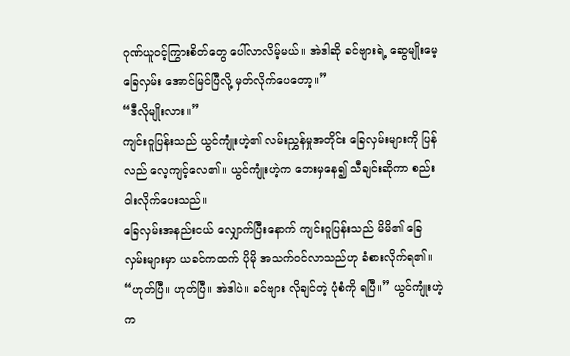ဂုဏ်ယူဝင့်ကြွားစိတ်တွေ ပေါ်လာလိမ့်မယ်။ အဲဒါဆို ခင်ဗျားရဲ့ ဆွေမျိုးမေ့ခြေလှမ်း အောင်မြင်ပြီလို့ မှတ်လိုက်ပေတော့။”
“ဒီလိုမျိုးလား။”
ကျင်းဝူပြန်းသည် ယွင်ကျုံးဟဲ့၏ လမ်းညွှန်မှုအတိုင်း ခြေလှမ်းများကို ပြန်လည် လေ့ကျင့်လေ၏။ ယွင်ကျုံးဟဲ့က ဘေးမှနေ၍ သီချင်းဆိုကာ စည်းဝါးလိုက်ပေးသည်။
ခြေလှမ်းအနည်းငယ် လျှောက်ပြီးနောက် ကျင်းဝူပြန်းသည် မိမိ၏ ခြေလှမ်းများမှာ ယခင်ကထက် ပိုမို အသက်ဝင်လာသည်ဟု ခံစားလိုက်ရ၏။
“ဟုတ်ပြီ။ ဟုတ်ပြီ။ အဲဒါပဲ။ ခင်ဗျား လိုချင်တဲ့ ပုံစံကို ရပြီ။” ယွင်ကျုံးဟဲ့က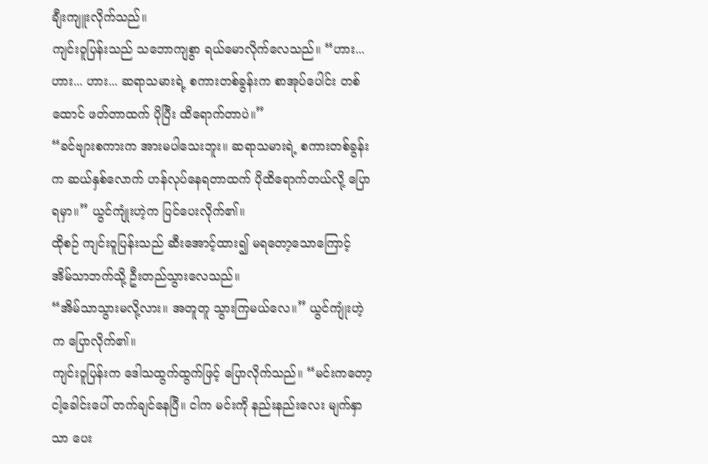ချီးကျူးလိုက်သည်။
ကျင်းဝူပြန်းသည် သဘောကျစွာ ရယ်မောလိုက်လေသည်။ “ဟား... ဟား... ဟား... ဆရာသမားရဲ့ စကားတစ်ခွန်းက စာအုပ်ပေါင်း တစ်ထောင် ဖတ်တာထက် ပိုပြီး ထိရောက်တာပဲ။”
“ခင်ဗျားစကားက အားမပါသေးဘူး။ ဆရာသမားရဲ့ စကားတစ်ခွန်းက ဆယ်နှစ်လောက် ဟန်လုပ်နေရတာထက် ပိုထိရောက်တယ်လို့ ပြောရမှာ။” ယွင်ကျုံးဟဲ့က ပြင်ပေးလိုက်၏။
ထိုစဉ် ကျင်းဝူပြန်းသည် ဆီးအောင့်ထား၍ မရတော့သောကြောင့် အိမ်သာဘက်သို့ ဦးတည်သွားလေသည်။
“အိမ်သာသွားမလို့လား။ အတူတူ သွားကြမယ်လေ။” ယွင်ကျုံးဟဲ့က ပြောလိုက်၏။
ကျင်းဝူပြန်းက ဒေါသထွက်ထွက်ဖြင့် ပြောလိုက်သည်။ “မင်းကတော့ ငါ့ခေါင်းပေါ် တက်ချင်နေပြီ။ ငါက မင်းကို နည်းနည်းလေး မျက်နှာသာ ပေး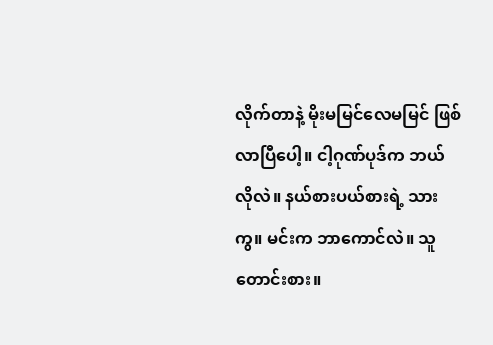လိုက်တာနဲ့ မိုးမမြင်လေမမြင် ဖြစ်လာပြီပေါ့။ ငါ့ဂုဏ်ပုဒ်က ဘယ်လိုလဲ။ နယ်စားပယ်စားရဲ့ သားကွ။ မင်းက ဘာကောင်လဲ။ သူတောင်းစား။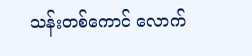သန်းတစ်ကောင် လောက်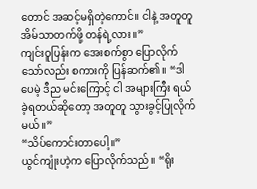တောင် အဆင့်မရှိတဲ့ကောင်။ ငါနဲ့ အတူတူ အိမ်သာတက်ဖို့ တန်ရဲ့လား။”
ကျင်းဝူပြန်းက အေးစက်စွာ ပြောလိုက်သော်လည်း စကားကို ပြန်ဆက်၏။ “ဒါပေမဲ့ ဒီည မင်းကြောင့် ငါ အများကြီး ရယ်ခဲ့ရတယ်ဆိုတော့ အတူတူ သွားခွင့်ပြုလိုက်မယ်။”
“သိပ်ကောင်းတာပေါ့။”
ယွင်ကျုံးဟဲ့က ပြောလိုက်သည်။ “ရိုး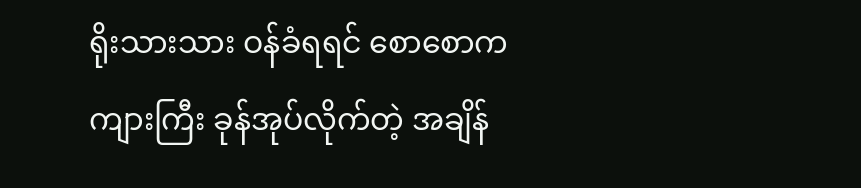ရိုးသားသား ဝန်ခံရရင် စောစောက ကျားကြီး ခုန်အုပ်လိုက်တဲ့ အချိန်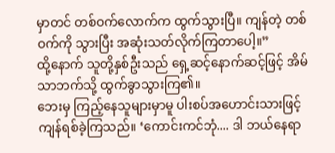မှာတင် တစ်ဝက်လောက်က ထွက်သွားပြီ။ ကျန်တဲ့ တစ်ဝက်ကို သွားပြီး အဆုံးသတ်လိုက်ကြတာပေါ့။”
ထို့နောက် သူတို့နှစ်ဦးသည် ရှေ့ဆင့်နောက်ဆင့်ဖြင့် အိမ်သာဘက်သို့ ထွက်ခွာသွားကြ၏။
ဘေးမှ ကြည့်နေသူများမှာမူ ပါးစပ်အဟောင်းသားဖြင့် ကျန်ရစ်ခဲ့ကြသည်။ ‘ကောင်းကင်ဘုံ.... ဒါ ဘယ်နေရာ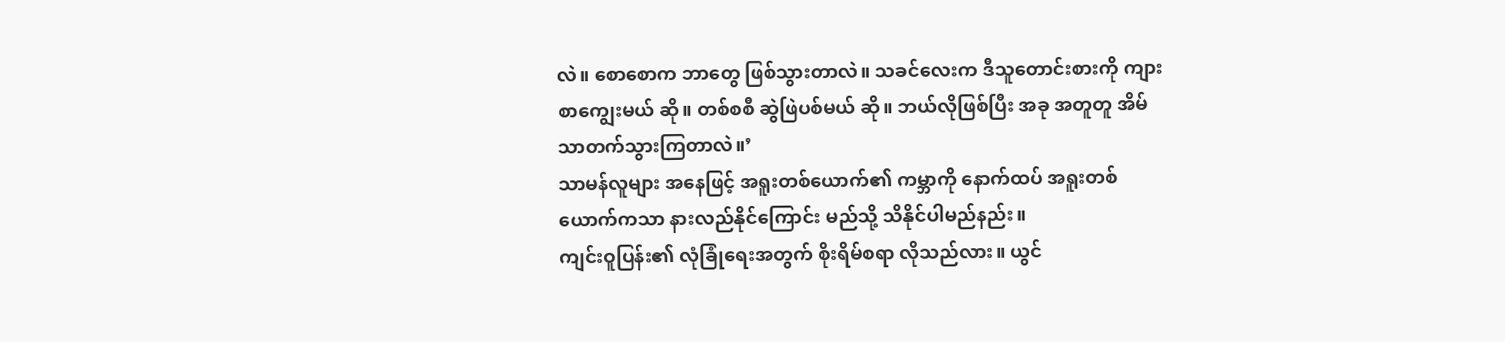လဲ။ စောစောက ဘာတွေ ဖြစ်သွားတာလဲ။ သခင်လေးက ဒီသူတောင်းစားကို ကျားစာကျွေးမယ် ဆို။ တစ်စစီ ဆွဲဖြဲပစ်မယ် ဆို။ ဘယ်လိုဖြစ်ပြီး အခု အတူတူ အိမ်သာတက်သွားကြတာလဲ။’
သာမန်လူများ အနေဖြင့် အရူးတစ်ယောက်၏ ကမ္ဘာကို နောက်ထပ် အရူးတစ်ယောက်ကသာ နားလည်နိုင်ကြောင်း မည်သို့ သိနိုင်ပါမည်နည်း။
ကျင်းဝူပြန်း၏ လုံခြုံရေးအတွက် စိုးရိမ်စရာ လိုသည်လား။ ယွင်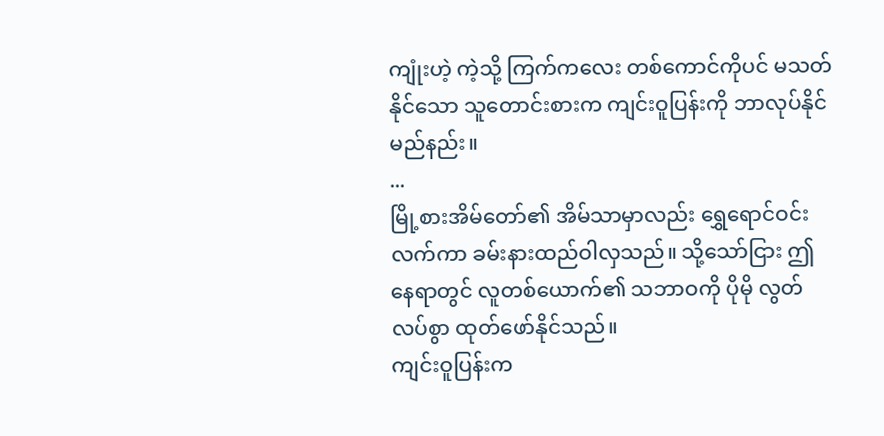ကျုံးဟဲ့ ကဲ့သို့ ကြက်ကလေး တစ်ကောင်ကိုပင် မသတ်နိုင်သော သူတောင်းစားက ကျင်းဝူပြန်းကို ဘာလုပ်နိုင်မည်နည်း။
...
မြို့စားအိမ်တော်၏ အိမ်သာမှာလည်း ရွှေရောင်ဝင်းလက်ကာ ခမ်းနားထည်ဝါလှသည်။ သို့သော်ငြား ဤနေရာတွင် လူတစ်ယောက်၏ သဘာဝကို ပိုမို လွတ်လပ်စွာ ထုတ်ဖော်နိုင်သည်။
ကျင်းဝူပြန်းက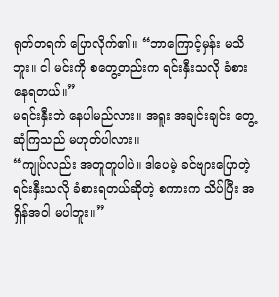ရုတ်တရက် ပြောလိုက်၏။ “ဘာကြောင့်မှန်း မသိဘူး။ ငါ မင်းကို စတွေ့တည်းက ရင်းနှီးသလို ခံစားနေရတယ်။”
မရင်းနှီးဘဲ နေပါမည်လား။ အရူး အချင်းချင်း တွေ့ဆုံကြသည် မဟုတ်ပါလား။
“ကျုပ်လည်း အတူတူပါပဲ။ ဒါပေမဲ့ ခင်ဗျားပြောတဲ့ ရင်းနှီးသလို ခံစားရတယ်ဆိုတဲ့ စကားက သိပ်ပြီး အရှိန်အဝါ မပါဘူး။”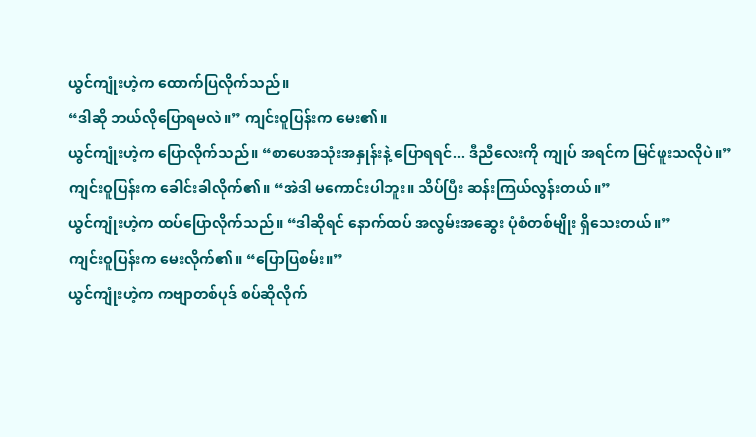ယွင်ကျုံးဟဲ့က ထောက်ပြလိုက်သည်။
“ဒါဆို ဘယ်လိုပြောရမလဲ။” ကျင်းဝူပြန်းက မေး၏။
ယွင်ကျုံးဟဲ့က ပြောလိုက်သည်။ “စာပေအသုံးအနှုန်းနဲ့ ပြောရရင်... ဒီညီလေးကို ကျုပ် အရင်က မြင်ဖူးသလိုပဲ။”
ကျင်းဝူပြန်းက ခေါင်းခါလိုက်၏။ “အဲဒါ မကောင်းပါဘူး။ သိပ်ပြီး ဆန်းကြယ်လွန်းတယ်။”
ယွင်ကျုံးဟဲ့က ထပ်ပြောလိုက်သည်။ “ဒါဆိုရင် နောက်ထပ် အလွမ်းအဆွေး ပုံစံတစ်မျိုး ရှိသေးတယ်။”
ကျင်းဝူပြန်းက မေးလိုက်၏။ “ပြောပြစမ်း။”
ယွင်ကျုံးဟဲ့က ကဗျာတစ်ပုဒ် စပ်ဆိုလိုက်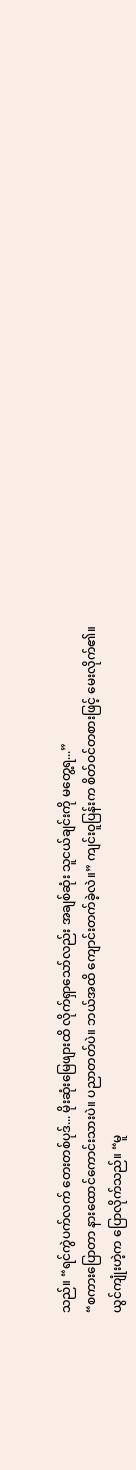သည်။ “ရင်ကွဲပက်လက် တေးတစ်ပုဒ်... မိုးဆုံးမြေဖျားထိ လိုက်ရှာသော်လည်း အချစ်ဆုံး သူငယ်ချင်းကို မတွေ့ရ...”
“စကားပြောတာ နားထောင်ကောင်းသားပဲ။ ပညာတတ်ပဲ။ ဘယ်အထိ ကျောင်းတက်ခဲ့လဲ။” ကျင်းဝူပြန်းက စိတ်ဝင်တစားဖြင့် မေးလိုက်၏။
ယွင်ကျုံးဟဲ့က ပြောလိုက်သည်။ “မူ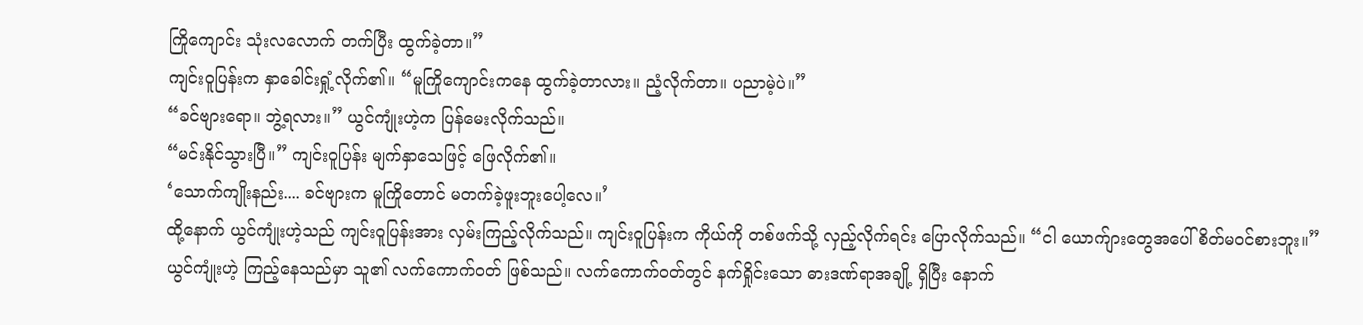ကြိုကျောင်း သုံးလလောက် တက်ပြီး ထွက်ခဲ့တာ။”
ကျင်းဝူပြန်းက နှာခေါင်းရှုံ့လိုက်၏။ “မူကြိုကျောင်းကနေ ထွက်ခဲ့တာလား။ ညံ့လိုက်တာ။ ပညာမဲ့ပဲ။”
“ခင်ဗျားရော။ ဘွဲ့ရလား။” ယွင်ကျုံးဟဲ့က ပြန်မေးလိုက်သည်။
“မင်းနိုင်သွားပြီ။” ကျင်းဝူပြန်း မျက်နှာသေဖြင့် ဖြေလိုက်၏။
‘သောက်ကျိုးနည်း.... ခင်ဗျားက မူကြိုတောင် မတက်ခဲ့ဖူးဘူးပေါ့လေ။’
ထို့နောက် ယွင်ကျုံးဟဲ့သည် ကျင်းဝူပြန်းအား လှမ်းကြည့်လိုက်သည်။ ကျင်းဝူပြန်းက ကိုယ်ကို တစ်ဖက်သို့ လှည့်လိုက်ရင်း ပြောလိုက်သည်။ “ငါ ယောက်ျားတွေအပေါ် စိတ်မဝင်စားဘူး။”
ယွင်ကျုံးဟဲ့ ကြည့်နေသည်မှာ သူ၏ လက်ကောက်ဝတ် ဖြစ်သည်။ လက်ကောက်ဝတ်တွင် နက်ရှိုင်းသော ဓားဒဏ်ရာအချို့ ရှိပြီး နောက်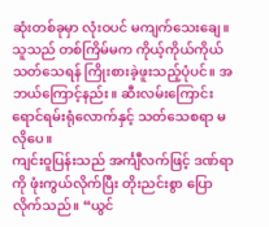ဆုံးတစ်ခုမှာ လုံးဝပင် မကျက်သေးချေ။
သူသည် တစ်ကြိမ်မက ကိုယ့်ကိုယ်ကိုယ် သတ်သေရန် ကြိုးစားခဲ့ဖူးသည့်ပုံပင်။ အဘယ်ကြောင့်နည်း။ ဆီးလမ်းကြောင်း ရောင်ရမ်းရုံလောက်နှင့် သတ်သေစရာ မလိုပေ။
ကျင်းဝူပြန်းသည် အင်္ကျီလက်ဖြင့် ဒဏ်ရာကို ဖုံးကွယ်လိုက်ပြီး တိုးညင်းစွာ ပြောလိုက်သည်။ “ယွင်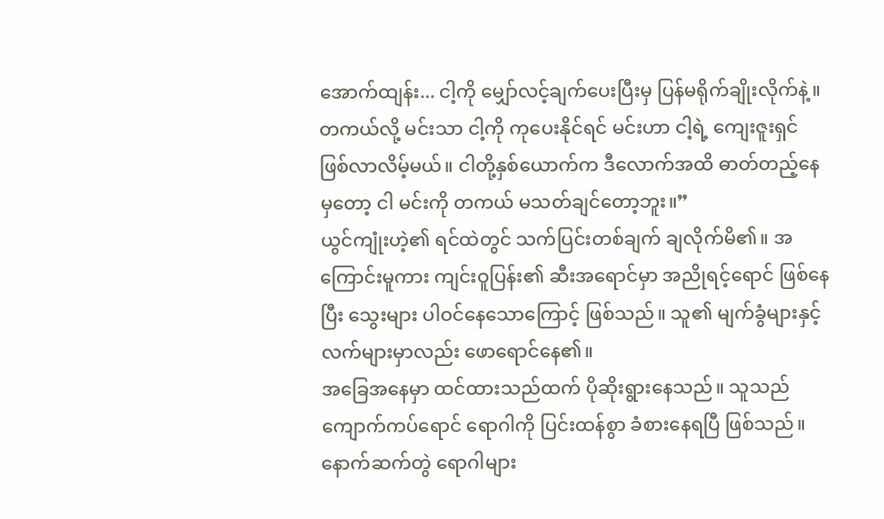အောက်ထျန်း... ငါ့ကို မျှော်လင့်ချက်ပေးပြီးမှ ပြန်မရိုက်ချိုးလိုက်နဲ့။ တကယ်လို့ မင်းသာ ငါ့ကို ကုပေးနိုင်ရင် မင်းဟာ ငါ့ရဲ့ ကျေးဇူးရှင် ဖြစ်လာလိမ့်မယ်။ ငါတို့နှစ်ယောက်က ဒီလောက်အထိ ဓာတ်တည့်နေမှတော့ ငါ မင်းကို တကယ် မသတ်ချင်တော့ဘူး။”
ယွင်ကျုံးဟဲ့၏ ရင်ထဲတွင် သက်ပြင်းတစ်ချက် ချလိုက်မိ၏။ အကြောင်းမူကား ကျင်းဝူပြန်း၏ ဆီးအရောင်မှာ အညိုရင့်ရောင် ဖြစ်နေပြီး သွေးများ ပါဝင်နေသောကြောင့် ဖြစ်သည်။ သူ၏ မျက်ခွံများနှင့် လက်များမှာလည်း ဖောရောင်နေ၏။
အခြေအနေမှာ ထင်ထားသည်ထက် ပိုဆိုးရွားနေသည်။ သူသည် ကျောက်ကပ်ရောင် ရောဂါကို ပြင်းထန်စွာ ခံစားနေရပြီ ဖြစ်သည်။ နောက်ဆက်တွဲ ရောဂါများ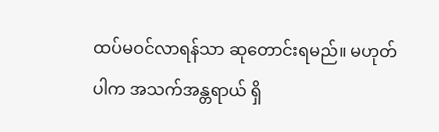ထပ်မဝင်လာရန်သာ ဆုတောင်းရမည်။ မဟုတ်ပါက အသက်အန္တရာယ် ရှိ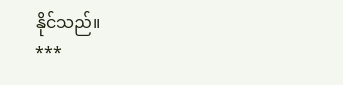နိုင်သည်။
***